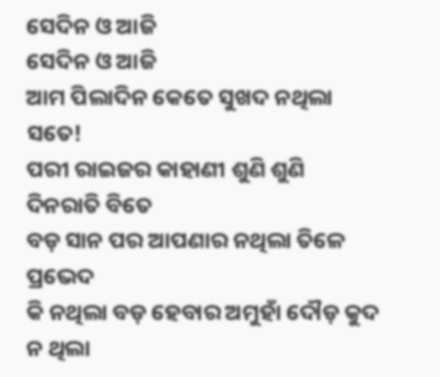ସେଦିନ ଓ ଆଜି
ସେଦିନ ଓ ଆଜି
ଆମ ପିଲାଦିନ କେତେ ସୁଖଦ ନଥିଲା ସତେ!
ପରୀ ରାଇଜର କାହାଣୀ ଶୁଣି ଶୁଣି ଦିନରାତି ବିତେ
ବଡ଼ ସାନ ପର ଆପଣାର ନଥିଲା ତିଳେ ପ୍ରଭେଦ
କି ନଥିଲା ବଡ଼ ହେବାର ଅମୁହାଁ ଦୌଡ଼ କୁଦ
ନ ଥିଲା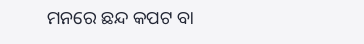ମନରେ ଛନ୍ଦ କପଟ ବା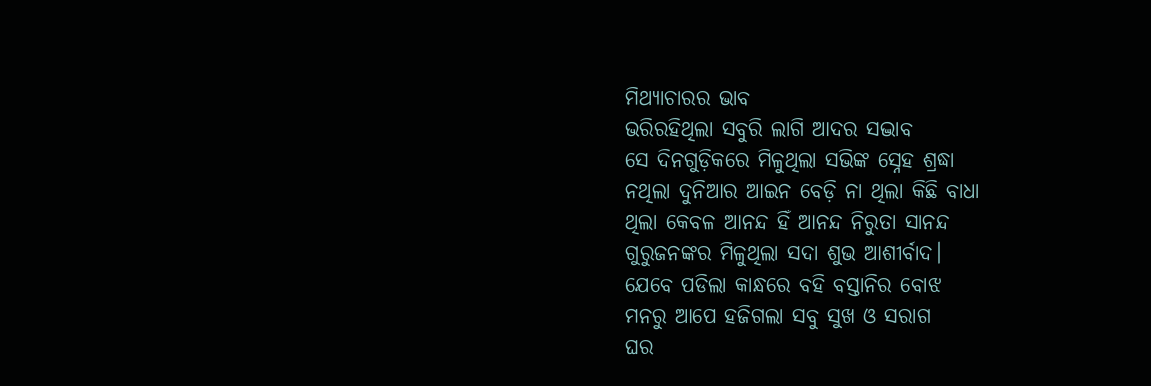ମିଥ୍ୟାଚାରର ଭାବ
ଭରିରହିଥିଲା ସବୁରି ଲାଗି ଆଦର ସଦ୍ଭାବ
ସେ ଦିନଗୁଡ଼ିକରେ ମିଳୁଥିଲା ସଭିଙ୍କ ସ୍ନେହ ଶ୍ରଦ୍ଧା
ନଥିଲା ଦୁନିଆର ଆଇନ ବେଡ଼ି ନା ଥିଲା କିଛି ବାଧା
ଥିଲା କେବଳ ଆନନ୍ଦ ହିଁ ଆନନ୍ଦ ନିରୁତା ସାନନ୍ଦ
ଗୁରୁଜନଙ୍କର ମିଳୁଥିଲା ସଦା ଶୁଭ ଆଶୀର୍ବାଦ।
ଯେବେ ପଡିଲା କାନ୍ଧରେ ବହି ବସ୍ତାନିର ବୋଝ
ମନରୁ ଆପେ ହଜିଗଲା ସବୁ ସୁଖ ଓ ସରାଗ
ଘର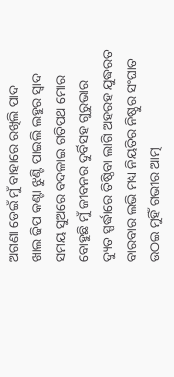ଅଗଣା ଡେଇଁ ମୁଁ ବାହାରେ ରଖିଲି ପାଦ
ଖାଲ ଢିପ କଣ୍ଟା ଝୁଣ୍ଟି ପାଇଲି ଲହୁର ସ୍ବାଦ
ସମୟ ସୁଅରେ ବଦଳାଇ ଗତିପଥ ମୋର
ବୋହୁଛି ମୁଁ ଜୀବନର ଦୁର୍ବିସହ ଗୁରୁଭାର
ଦ୍ୟୁତ ସ୍ପର୍ଦ୍ଧାରେ ତିଷ୍ଠିବା ଲାଗି ଅହରହ ଯୁଦ୍ଧରତ
ବାରବାର ଲଭି ମଧ୍ୟ ନିୟତିର ନିଷ୍ଠୁର ସଂଘାତ
ଉଠଇ ମୁହିଁ ଗଭୀର ଆତ୍ମ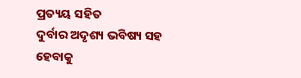ପ୍ରତ୍ୟୟ ସହିତ
ଦୁର୍ବାର ଅଦୃଶ୍ୟ ଭବିଷ୍ୟ ସହ ହେବାକୁ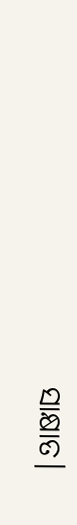ସାକ୍ଷାତ।